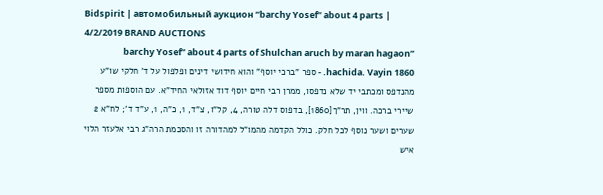Bidspirit | автомобильный аукцион ”barchy Yosef” about 4 parts | 4/2/2019 BRAND AUCTIONS
”barchy Yosef” about 4 parts of Shulchan aruch by maran hagaon hachida. Vayin 1860. - ספר ”ברכי יוסף” והוא חידושי דינים ופלפול על ד' חלקי שו”ע מהנדפס ומכתבי יד שלא נדפסו, ממרן רבי חיים יוסף דוד אזולאי החיד”א. עם הוספות מספר שיירי ברכה. ווין, תר”ך[1860], בדפוס דלה טורה, 4, קל”ו, צ”ד, 1, כ”ה, 1, ע”ד ד'; לח”א 2 שערים ושער נוסף לכל חלק. כולל הקדמה מהמו”ל למהדורה זו והסכמת הרה”ג רבי אלעזר הלוי איש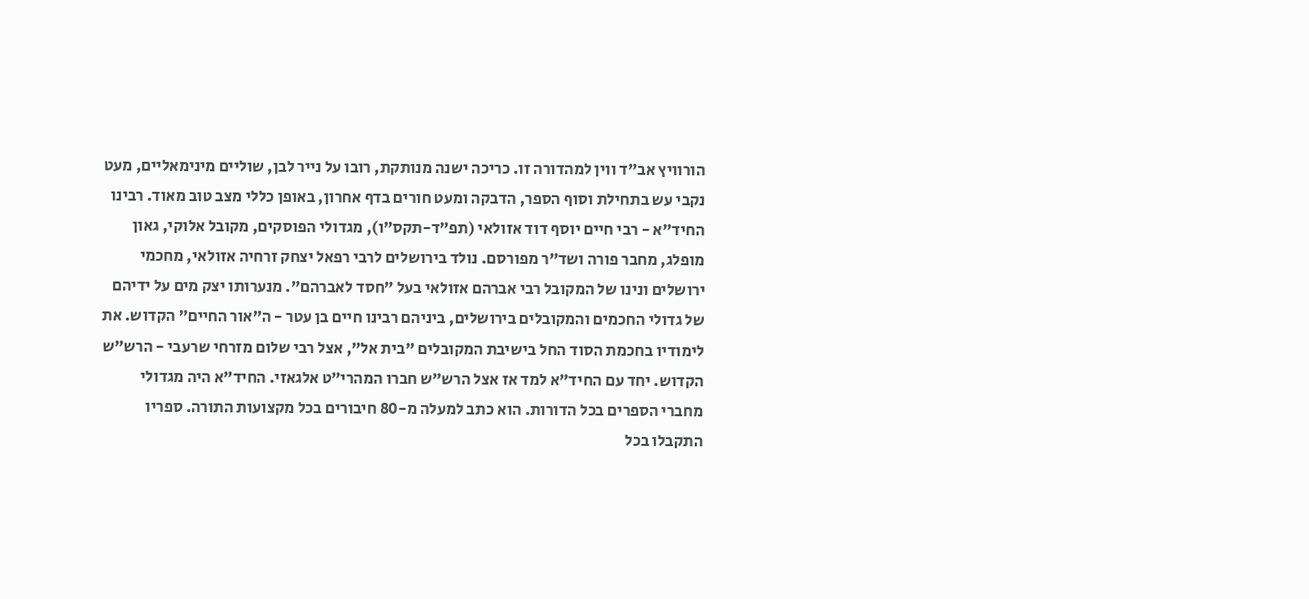הורוויץ אב”ד ווין למהדורה זו. כריכה ישנה מנותקת, רובו על נייר לבן, שוליים מינימאליים, מעט נקבי עש בתחילת וסוף הספר, הדבקה ומעט חורים בדף אחרון, באופן כללי מצב טוב מאוד. רבינו החיד”א - רבי חיים יוסף דוד אזולאי (תפ”ד-תקס”ו), מגדולי הפוסקים, מקובל אלוקי, גאון מופלג, מחבר פורה ושד”ר מפורסם. נולד בירושלים לרבי רפאל יצחק זרחיה אזולאי, מחכמי ירושלים ונינו של המקובל רבי אברהם אזולאי בעל ”חסד לאברהם”. מנערותו יצק מים על ידיהם של גדולי החכמים והמקובלים בירושלים, ביניהם רבינו חיים בן עטר - ה”אור החיים” הקדוש. את לימודיו בחכמת הסוד החל בישיבת המקובלים ”בית אל”, אצל רבי שלום מזרחי שרעבי - הרש”ש הקדוש. יחד עם החיד”א למד אז אצל הרש”ש חברו המהרי”ט אלגאזי. החיד”א היה מגדולי מחברי הספרים בכל הדורות. הוא כתב למעלה מ-80 חיבורים בכל מקצועות התורה. ספריו התקבלו בכל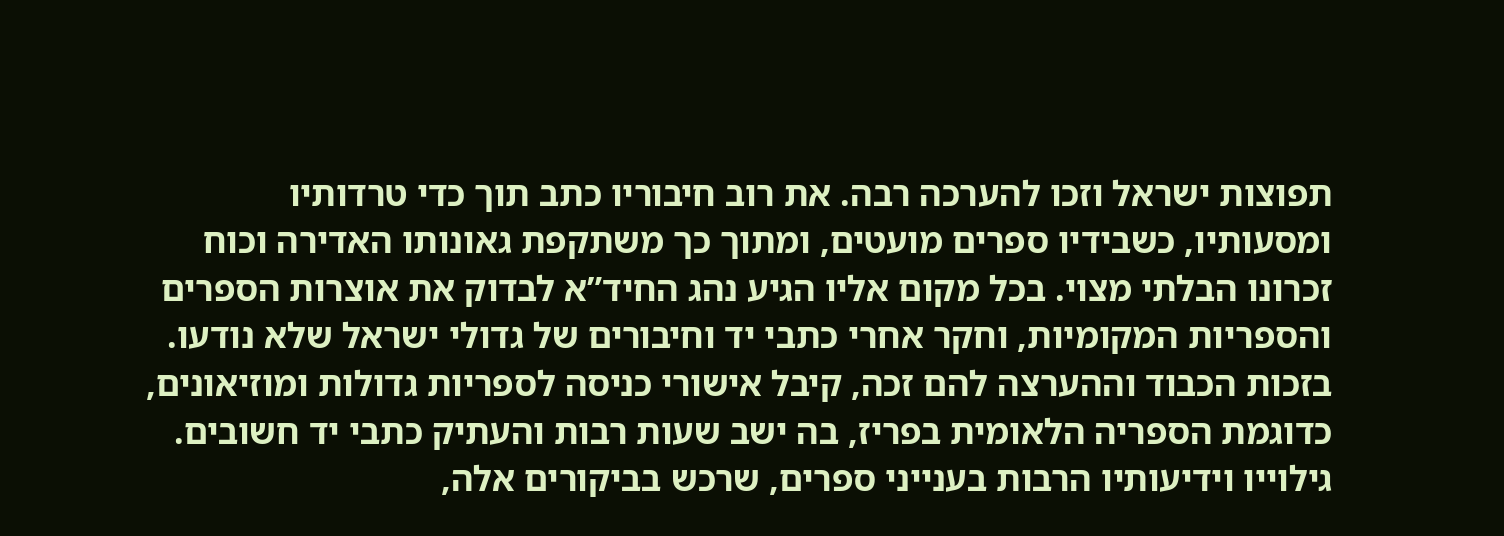תפוצות ישראל וזכו להערכה רבה. את רוב חיבוריו כתב תוך כדי טרדותיו ומסעותיו, כשבידיו ספרים מועטים, ומתוך כך משתקפת גאונותו האדירה וכוח זכרונו הבלתי מצוי. בכל מקום אליו הגיע נהג החיד”א לבדוק את אוצרות הספרים והספריות המקומיות, וחקר אחרי כתבי יד וחיבורים של גדולי ישראל שלא נודעו. בזכות הכבוד וההערצה להם זכה, קיבל אישורי כניסה לספריות גדולות ומוזיאונים, כדוגמת הספריה הלאומית בפריז, בה ישב שעות רבות והעתיק כתבי יד חשובים. גילוייו וידיעותיו הרבות בענייני ספרים, שרכש בביקורים אלה,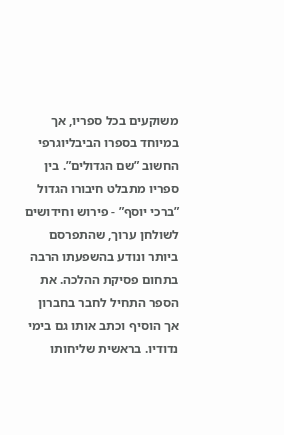משוקעים בכל ספריו, אך במיוחד בספרו הביבליוגרפי החשוב ”שם הגדולים”. בין ספריו מתבלט חיבורו הגדול ”ברכי יוסף” - פירוש וחידושים לשולחן ערוך, שהתפרסם ביותר ונודע בהשפעתו הרבה בתחום פסיקת ההלכה. את הספר התחיל לחבר בחברון אך הוסיף וכתב אותו גם בימי נדודיו. בראשית שליחותו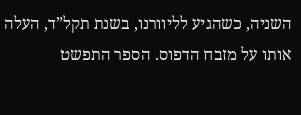השניה, כשהגיע לליוורנו, בשנת תקל”ד, העלה אותו על מזבח הדפוס. הספר התפשט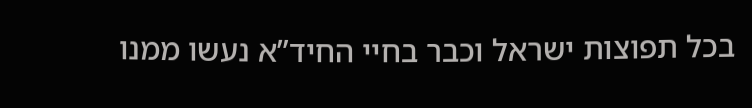בכל תפוצות ישראל וכבר בחיי החיד”א נעשו ממנו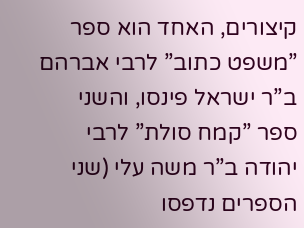קיצורים, האחד הוא ספר ”משפט כתוב” לרבי אברהם ב”ר ישראל פינסו, והשני ספר ”קמח סולת” לרבי יהודה ב”ר משה עלי (שני הספרים נדפסו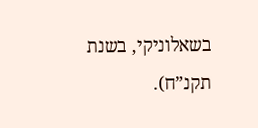בשאלוניקי, בשנת תקנ”ח).